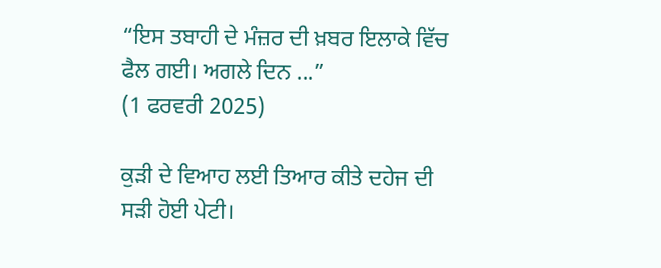“ਇਸ ਤਬਾਹੀ ਦੇ ਮੰਜ਼ਰ ਦੀ ਖ਼ਬਰ ਇਲਾਕੇ ਵਿੱਚ ਫੈਲ ਗਈ। ਅਗਲੇ ਦਿਨ ...”
(1 ਫਰਵਰੀ 2025)

ਕੁੜੀ ਦੇ ਵਿਆਹ ਲਈ ਤਿਆਰ ਕੀਤੇ ਦਹੇਜ ਦੀ ਸੜੀ ਹੋਈ ਪੇਟੀ।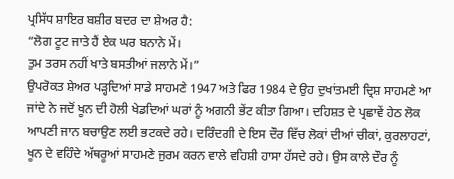ਪ੍ਰਸਿੱਧ ਸ਼ਾਇਰ ਬਸ਼ੀਰ ਬਦਰ ਦਾ ਸ਼ੇਅਰ ਹੈ:
“ਲੋਗ ਟੂਟ ਜਾਤੇ ਹੈਂ ਏਕ ਘਰ ਬਨਾਨੇ ਮੇਂ।
ਤੁਮ ਤਰਸ ਨਹੀਂ ਖਾਤੇ ਬਸਤੀਆਂ ਜਲਾਨੇ ਮੇਂ।”
ਉਪਰੋਕਤ ਸ਼ੇਅਰ ਪੜ੍ਹਦਿਆਂ ਸਾਡੇ ਸਾਹਮਣੇ 1947 ਅਤੇ ਫਿਰ 1984 ਦੇ ਉਹ ਦੁਖਾਂਤਮਈ ਦ੍ਰਿਸ਼ ਸਾਹਮਣੇ ਆ ਜਾਂਦੇ ਨੇ ਜਦੋਂ ਖੂਨ ਦੀ ਹੋਲੀ ਖੇਡਦਿਆਂ ਘਰਾਂ ਨੂੰ ਅਗਨੀ ਭੇਂਟ ਕੀਤਾ ਗਿਆ। ਦਹਿਸ਼ਤ ਦੇ ਪ੍ਰਛਾਵੇਂ ਹੇਠ ਲੋਕ ਆਪਣੀ ਜਾਨ ਬਚਾਉਣ ਲਈ ਭਟਕਦੇ ਰਹੇ। ਦਰਿੰਦਗੀ ਦੇ ਇਸ ਦੌਰ ਵਿੱਚ ਲੋਕਾਂ ਦੀਆਂ ਚੀਕਾਂ, ਕੁਰਲਾਹਟਾਂ, ਖੂਨ ਦੇ ਵਹਿੰਦੇ ਅੱਥਰੂਆਂ ਸਾਹਮਣੇ ਜੁਰਮ ਕਰਨ ਵਾਲੇ ਵਹਿਸ਼ੀ ਹਾਸਾ ਹੱਸਦੇ ਰਹੇ। ਉਸ ਕਾਲੇ ਦੌਰ ਨੂੰ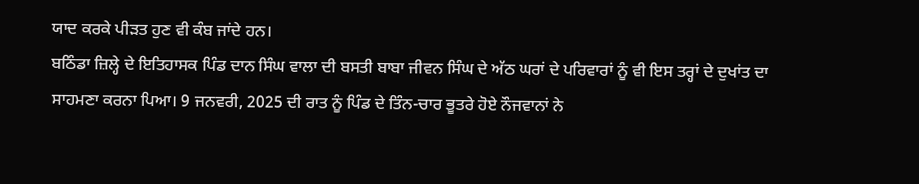ਯਾਦ ਕਰਕੇ ਪੀੜਤ ਹੁਣ ਵੀ ਕੰਬ ਜਾਂਦੇ ਹਨ।
ਬਠਿੰਡਾ ਜ਼ਿਲ੍ਹੇ ਦੇ ਇਤਿਹਾਸਕ ਪਿੰਡ ਦਾਨ ਸਿੰਘ ਵਾਲਾ ਦੀ ਬਸਤੀ ਬਾਬਾ ਜੀਵਨ ਸਿੰਘ ਦੇ ਅੱਠ ਘਰਾਂ ਦੇ ਪਰਿਵਾਰਾਂ ਨੂੰ ਵੀ ਇਸ ਤਰ੍ਹਾਂ ਦੇ ਦੁਖਾਂਤ ਦਾ ਸਾਹਮਣਾ ਕਰਨਾ ਪਿਆ। 9 ਜਨਵਰੀ, 2025 ਦੀ ਰਾਤ ਨੂੰ ਪਿੰਡ ਦੇ ਤਿੰਨ-ਚਾਰ ਭੂਤਰੇ ਹੋਏ ਨੌਜਵਾਨਾਂ ਨੇ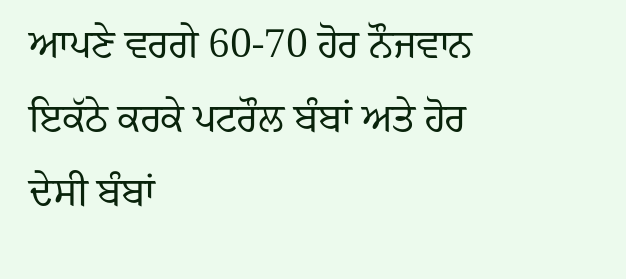ਆਪਣੇ ਵਰਗੇ 60-70 ਹੋਰ ਨੌਜਵਾਨ ਇਕੱਠੇ ਕਰਕੇ ਪਟਰੌਲ ਬੰਬਾਂ ਅਤੇ ਹੋਰ ਦੇਸੀ ਬੰਬਾਂ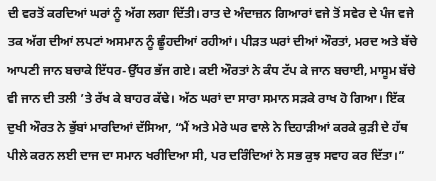ਦੀ ਵਰਤੋਂ ਕਰਦਿਆਂ ਘਰਾਂ ਨੂੰ ਅੱਗ ਲਗਾ ਦਿੱਤੀ। ਰਾਤ ਦੇ ਅੰਦਾਜ਼ਨ ਗਿਆਰਾਂ ਵਜੇ ਤੋਂ ਸਵੇਰ ਦੇ ਪੰਜ ਵਜੇ ਤਕ ਅੱਗ ਦੀਆਂ ਲਪਟਾਂ ਅਸਮਾਨ ਨੂੰ ਛੂੰਹਦੀਆਂ ਰਹੀਆਂ। ਪੀੜਤ ਘਰਾਂ ਦੀਆਂ ਔਰਤਾਂ, ਮਰਦ ਅਤੇ ਬੱਚੇ ਆਪਣੀ ਜਾਨ ਬਚਾਕੇ ਇੱਧਰ-ਉੱਧਰ ਭੱਜ ਗਏ। ਕਈ ਔਰਤਾਂ ਨੇ ਕੰਧ ਟੱਪ ਕੇ ਜਾਨ ਬਚਾਈ, ਮਾਸੂਮ ਬੱਚੇ ਵੀ ਜਾਨ ਦੀ ਤਲੀ ’ਤੇ ਰੱਖ ਕੇ ਬਾਹਰ ਕੱਢੇ। ਅੱਠ ਘਰਾਂ ਦਾ ਸਾਰਾ ਸਮਾਨ ਸੜਕੇ ਰਾਖ ਹੋ ਗਿਆ। ਇੱਕ ਦੁਖੀ ਔਰਤ ਨੇ ਭੁੱਬਾਂ ਮਾਰਦਿਆਂ ਦੱਸਿਆ, “ਮੈਂ ਅਤੇ ਮੇਰੇ ਘਰ ਵਾਲੇ ਨੇ ਦਿਹਾੜੀਆਂ ਕਰਕੇ ਕੁੜੀ ਦੇ ਹੱਥ ਪੀਲੇ ਕਰਨ ਲਈ ਦਾਜ ਦਾ ਸਮਾਨ ਖਰੀਦਿਆ ਸੀ, ਪਰ ਦਰਿੰਦਿਆਂ ਨੇ ਸਭ ਕੁਝ ਸਵਾਹ ਕਰ ਦਿੱਤਾ।”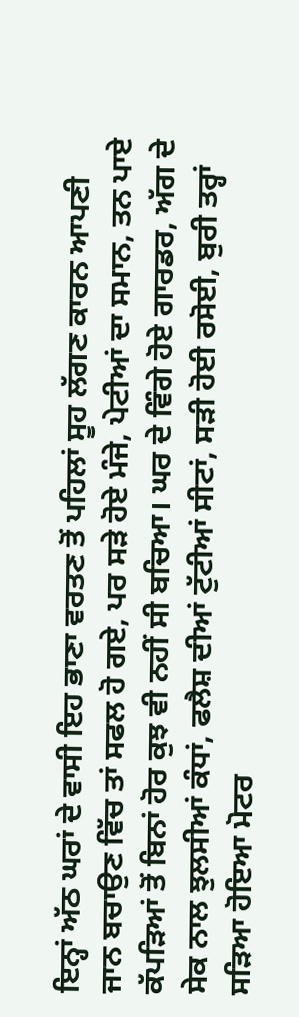ਇਨ੍ਹਾਂ ਅੱਠ ਘਰਾਂ ਦੇ ਵਾਸੀ ਇਹ ਭਾਣਾ ਵਰਤਣ ਤੋਂ ਪਹਿਲਾਂ ਸੂਹ ਲੱਗਣ ਕਾਰਨ ਆਪਣੀ ਜਾਨ ਬਚਾਉਣ ਵਿੱਚ ਤਾਂ ਸਫਲ ਹੋ ਗਏ, ਪਰ ਸੜੇ ਹੋਏ ਮੰਜੇ, ਪੇਟੀਆਂ ਦਾ ਸਮਾਨ, ਤਨ ਪਾਏ ਕੱਪੜਿਆਂ ਤੋਂ ਬਿਨਾਂ ਹੋਰ ਕੁਝ ਵੀ ਨਹੀਂ ਸੀ ਬਚਿਆ। ਘਰ ਦੇ ਵਿੰਗੇ ਹੋਏ ਗਾਰਡਰ, ਅੱਗ ਦੇ ਸੇਕ ਨਾਲ ਝੁਲਸੀਆਂ ਕੰਧਾਂ, ਫਲੈਸ਼ ਦੀਆਂ ਟੁੱਟੀਆਂ ਸੀਟਾਂ, ਸੜੀ ਹੋਈ ਰਸੋਈ, ਬੁਰੀ ਤਰ੍ਹਾਂ ਸੜਿਆ ਹੋਇਆ ਮੋਟਰ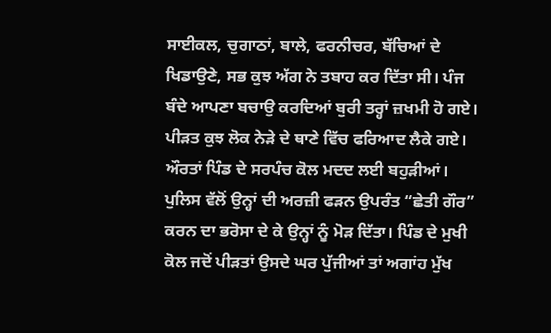ਸਾਈਕਲ, ਚੁਗਾਠਾਂ, ਬਾਲੇ, ਫਰਨੀਚਰ, ਬੱਚਿਆਂ ਦੇ ਖਿਡਾਉਣੇ, ਸਭ ਕੁਝ ਅੱਗ ਨੇ ਤਬਾਹ ਕਰ ਦਿੱਤਾ ਸੀ। ਪੰਜ ਬੰਦੇ ਆਪਣਾ ਬਚਾਉ ਕਰਦਿਆਂ ਬੁਰੀ ਤਰ੍ਹਾਂ ਜ਼ਖਮੀ ਹੋ ਗਏ। ਪੀੜਤ ਕੁਝ ਲੋਕ ਨੇੜੇ ਦੇ ਥਾਣੇ ਵਿੱਚ ਫਰਿਆਦ ਲੈਕੇ ਗਏ। ਔਰਤਾਂ ਪਿੰਡ ਦੇ ਸਰਪੰਚ ਕੋਲ ਮਦਦ ਲਈ ਬਹੁੜੀਆਂ। ਪੁਲਿਸ ਵੱਲੋਂ ਉਨ੍ਹਾਂ ਦੀ ਅਰਜ਼ੀ ਫੜਨ ਉਪਰੰਤ “ਛੇਤੀ ਗੌਰ” ਕਰਨ ਦਾ ਭਰੋਸਾ ਦੇ ਕੇ ਉਨ੍ਹਾਂ ਨੂੰ ਮੋੜ ਦਿੱਤਾ। ਪਿੰਡ ਦੇ ਮੁਖੀ ਕੋਲ ਜਦੋਂ ਪੀੜਤਾਂ ਉਸਦੇ ਘਰ ਪੁੱਜੀਆਂ ਤਾਂ ਅਗਾਂਹ ਮੁੱਖ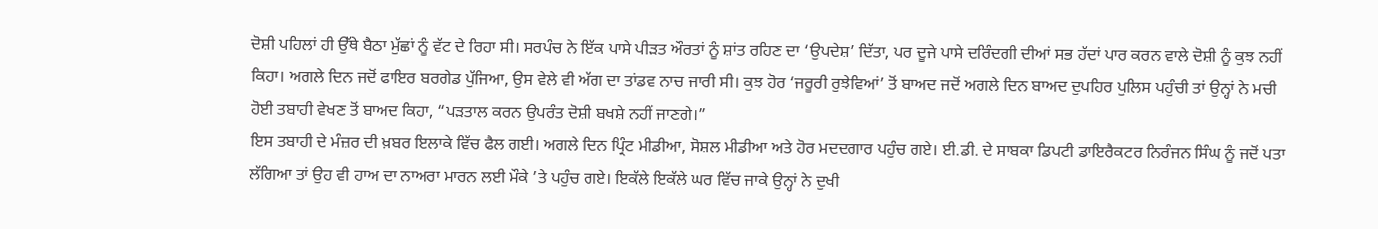ਦੋਸ਼ੀ ਪਹਿਲਾਂ ਹੀ ਉੱਥੇ ਬੈਠਾ ਮੁੱਛਾਂ ਨੂੰ ਵੱਟ ਦੇ ਰਿਹਾ ਸੀ। ਸਰਪੰਚ ਨੇ ਇੱਕ ਪਾਸੇ ਪੀੜਤ ਔਰਤਾਂ ਨੂੰ ਸ਼ਾਂਤ ਰਹਿਣ ਦਾ ‘ਉਪਦੇਸ਼’ ਦਿੱਤਾ, ਪਰ ਦੂਜੇ ਪਾਸੇ ਦਰਿੰਦਗੀ ਦੀਆਂ ਸਭ ਹੱਦਾਂ ਪਾਰ ਕਰਨ ਵਾਲੇ ਦੋਸ਼ੀ ਨੂੰ ਕੁਝ ਨਹੀਂ ਕਿਹਾ। ਅਗਲੇ ਦਿਨ ਜਦੋਂ ਫਾਇਰ ਬਰਗੇਡ ਪੁੱਜਿਆ, ਉਸ ਵੇਲੇ ਵੀ ਅੱਗ ਦਾ ਤਾਂਡਵ ਨਾਚ ਜਾਰੀ ਸੀ। ਕੁਝ ਹੋਰ ‘ਜਰੂਰੀ ਰੁਝੇਵਿਆਂ’ ਤੋਂ ਬਾਅਦ ਜਦੋਂ ਅਗਲੇ ਦਿਨ ਬਾਅਦ ਦੁਪਹਿਰ ਪੁਲਿਸ ਪਹੁੰਚੀ ਤਾਂ ਉਨ੍ਹਾਂ ਨੇ ਮਚੀ ਹੋਈ ਤਬਾਹੀ ਵੇਖਣ ਤੋਂ ਬਾਅਦ ਕਿਹਾ, “ਪੜਤਾਲ ਕਰਨ ਉਪਰੰਤ ਦੋਸ਼ੀ ਬਖਸ਼ੇ ਨਹੀਂ ਜਾਣਗੇ।”
ਇਸ ਤਬਾਹੀ ਦੇ ਮੰਜ਼ਰ ਦੀ ਖ਼ਬਰ ਇਲਾਕੇ ਵਿੱਚ ਫੈਲ ਗਈ। ਅਗਲੇ ਦਿਨ ਪ੍ਰਿੰਟ ਮੀਡੀਆ, ਸੋਸ਼ਲ ਮੀਡੀਆ ਅਤੇ ਹੋਰ ਮਦਦਗਾਰ ਪਹੁੰਚ ਗਏ। ਈ.ਡੀ. ਦੇ ਸਾਬਕਾ ਡਿਪਟੀ ਡਾਇਰੈਕਟਰ ਨਿਰੰਜਨ ਸਿੰਘ ਨੂੰ ਜਦੋਂ ਪਤਾ ਲੱਗਿਆ ਤਾਂ ਉਹ ਵੀ ਹਾਅ ਦਾ ਨਾਅਰਾ ਮਾਰਨ ਲਈ ਮੌਕੇ ’ਤੇ ਪਹੁੰਚ ਗਏ। ਇਕੱਲੇ ਇਕੱਲੇ ਘਰ ਵਿੱਚ ਜਾਕੇ ਉਨ੍ਹਾਂ ਨੇ ਦੁਖੀ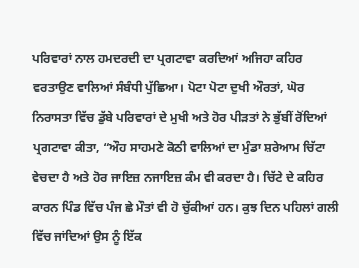ਪਰਿਵਾਰਾਂ ਨਾਲ ਹਮਦਰਦੀ ਦਾ ਪ੍ਰਗਟਾਵਾ ਕਰਦਿਆਂ ਅਜਿਹਾ ਕਹਿਰ ਵਰਤਾਉਣ ਵਾਲਿਆਂ ਸੰਬੰਧੀ ਪੁੱਛਿਆ। ਪੋਟਾ ਪੋਟਾ ਦੁਖੀ ਔਰਤਾਂ, ਘੋਰ ਨਿਰਾਸਤਾ ਵਿੱਚ ਡੁੱਬੇ ਪਰਿਵਾਰਾਂ ਦੇ ਮੁਖੀ ਅਤੇ ਹੋਰ ਪੀੜਤਾਂ ਨੇ ਭੁੱਬੀਂ ਰੋਂਦਿਆਂ ਪ੍ਰਗਟਾਵਾ ਕੀਤਾ, “ਔਹ ਸਾਹਮਣੇ ਕੋਠੀ ਵਾਲਿਆਂ ਦਾ ਮੁੰਡਾ ਸ਼ਰੇਆਮ ਚਿੱਟਾ ਵੇਚਦਾ ਹੈ ਅਤੇ ਹੋਰ ਜਾਇਜ਼ ਨਜਾਇਜ਼ ਕੰਮ ਵੀ ਕਰਦਾ ਹੈ। ਚਿੱਟੇ ਦੇ ਕਹਿਰ ਕਾਰਨ ਪਿੰਡ ਵਿੱਚ ਪੰਜ ਛੇ ਮੌਤਾਂ ਵੀ ਹੋ ਚੁੱਕੀਆਂ ਹਨ। ਕੁਝ ਦਿਨ ਪਹਿਲਾਂ ਗਲੀ ਵਿੱਚ ਜਾਂਦਿਆਂ ਉਸ ਨੂੰ ਇੱਕ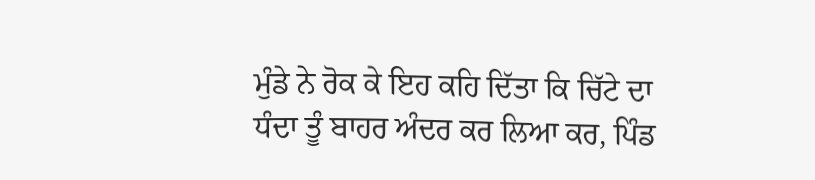ਮੁੰਡੇ ਨੇ ਰੋਕ ਕੇ ਇਹ ਕਹਿ ਦਿੱਤਾ ਕਿ ਚਿੱਟੇ ਦਾ ਧੰਦਾ ਤੂੰ ਬਾਹਰ ਅੰਦਰ ਕਰ ਲਿਆ ਕਰ, ਪਿੰਡ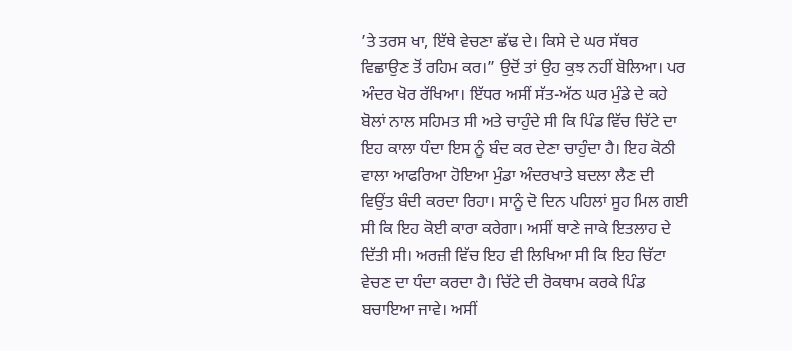’ਤੇ ਤਰਸ ਖਾ, ਇੱਥੇ ਵੇਚਣਾ ਛੱਢ ਦੇ। ਕਿਸੇ ਦੇ ਘਰ ਸੱਥਰ ਵਿਛਾਉਣ ਤੋਂ ਰਹਿਮ ਕਰ।” ਉਦੋਂ ਤਾਂ ਉਹ ਕੁਝ ਨਹੀਂ ਬੋਲਿਆ। ਪਰ ਅੰਦਰ ਖੋਰ ਰੱਖਿਆ। ਇੱਧਰ ਅਸੀਂ ਸੱਤ-ਅੱਠ ਘਰ ਮੁੰਡੇ ਦੇ ਕਹੇ ਬੋਲਾਂ ਨਾਲ ਸਹਿਮਤ ਸੀ ਅਤੇ ਚਾਹੁੰਦੇ ਸੀ ਕਿ ਪਿੰਡ ਵਿੱਚ ਚਿੱਟੇ ਦਾ ਇਹ ਕਾਲਾ ਧੰਦਾ ਇਸ ਨੂੰ ਬੰਦ ਕਰ ਦੇਣਾ ਚਾਹੁੰਦਾ ਹੈ। ਇਹ ਕੋਠੀ ਵਾਲਾ ਆਫਰਿਆ ਹੋਇਆ ਮੁੰਡਾ ਅੰਦਰਖਾਤੇ ਬਦਲਾ ਲੈਣ ਦੀ ਵਿਉਂਤ ਬੰਦੀ ਕਰਦਾ ਰਿਹਾ। ਸਾਨੂੰ ਦੋ ਦਿਨ ਪਹਿਲਾਂ ਸੂਹ ਮਿਲ ਗਈ ਸੀ ਕਿ ਇਹ ਕੋਈ ਕਾਰਾ ਕਰੇਗਾ। ਅਸੀਂ ਥਾਣੇ ਜਾਕੇ ਇਤਲਾਹ ਦੇ ਦਿੱਤੀ ਸੀ। ਅਰਜ਼ੀ ਵਿੱਚ ਇਹ ਵੀ ਲਿਖਿਆ ਸੀ ਕਿ ਇਹ ਚਿੱਟਾ ਵੇਚਣ ਦਾ ਧੰਦਾ ਕਰਦਾ ਹੈ। ਚਿੱਟੇ ਦੀ ਰੋਕਥਾਮ ਕਰਕੇ ਪਿੰਡ ਬਚਾਇਆ ਜਾਵੇ। ਅਸੀਂ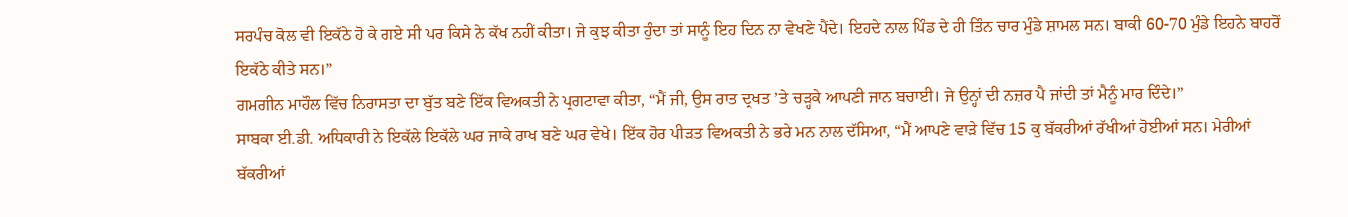ਸਰਪੰਚ ਕੋਲ ਵੀ ਇਕੱਠੇ ਹੋ ਕੇ ਗਏ ਸੀ ਪਰ ਕਿਸੇ ਨੇ ਕੱਖ ਨਹੀਂ ਕੀਤਾ। ਜੇ ਕੁਝ ਕੀਤਾ ਹੁੰਦਾ ਤਾਂ ਸਾਨੂੰ ਇਹ ਦਿਨ ਨਾ ਵੇਖਣੇ ਪੈਂਦੇ। ਇਹਦੇ ਨਾਲ ਪਿੰਡ ਦੇ ਹੀ ਤਿੰਨ ਚਾਰ ਮੁੰਡੇ ਸ਼ਾਮਲ ਸਨ। ਬਾਕੀ 60-70 ਮੁੰਡੇ ਇਹਨੇ ਬਾਹਰੋਂ ਇਕੱਠੇ ਕੀਤੇ ਸਨ।”
ਗਮਗੀਨ ਮਾਹੌਲ ਵਿੱਚ ਨਿਰਾਸਤਾ ਦਾ ਬੁੱਤ ਬਣੇ ਇੱਕ ਵਿਅਕਤੀ ਨੇ ਪ੍ਰਗਟਾਵਾ ਕੀਤਾ, “ਮੈਂ ਜੀ, ਉਸ ਰਾਤ ਦ੍ਰਖਤ ’ਤੇ ਚੜ੍ਹਕੇ ਆਪਣੀ ਜਾਨ ਬਚਾਈ। ਜੇ ਉਨ੍ਹਾਂ ਦੀ ਨਜ਼ਰ ਪੈ ਜਾਂਦੀ ਤਾਂ ਮੈਨੂੰ ਮਾਰ ਦਿੰਦੇ।”
ਸਾਬਕਾ ਈ.ਡੀ. ਅਧਿਕਾਰੀ ਨੇ ਇਕੱਲੇ ਇਕੱਲੇ ਘਰ ਜਾਕੇ ਰਾਖ ਬਣੇ ਘਰ ਵੇਖੇ। ਇੱਕ ਹੋਰ ਪੀੜਤ ਵਿਅਕਤੀ ਨੇ ਭਰੇ ਮਨ ਨਾਲ ਦੱਸਿਆ, “ਮੈਂ ਆਪਣੇ ਵਾੜੇ ਵਿੱਚ 15 ਕੁ ਬੱਕਰੀਆਂ ਰੱਖੀਆਂ ਹੋਈਆਂ ਸਨ। ਮੇਰੀਆਂ ਬੱਕਰੀਆਂ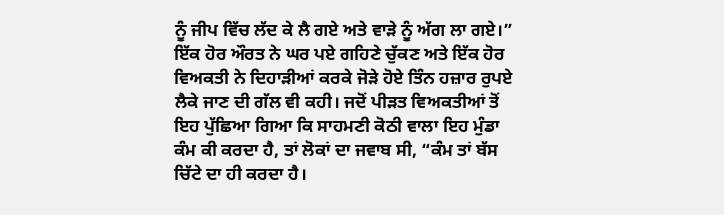ਨੂੰ ਜੀਪ ਵਿੱਚ ਲੱਦ ਕੇ ਲੈ ਗਏ ਅਤੇ ਵਾੜੇ ਨੂੰ ਅੱਗ ਲਾ ਗਏ।” ਇੱਕ ਹੋਰ ਔਰਤ ਨੇ ਘਰ ਪਏ ਗਹਿਣੇ ਚੁੱਕਣ ਅਤੇ ਇੱਕ ਹੋਰ ਵਿਅਕਤੀ ਨੇ ਦਿਹਾੜੀਆਂ ਕਰਕੇ ਜੋੜੇ ਹੋਏ ਤਿੰਨ ਹਜ਼ਾਰ ਰੁਪਏ ਲੈਕੇ ਜਾਣ ਦੀ ਗੱਲ ਵੀ ਕਹੀ। ਜਦੋਂ ਪੀੜਤ ਵਿਅਕਤੀਆਂ ਤੋਂ ਇਹ ਪੁੱਛਿਆ ਗਿਆ ਕਿ ਸਾਹਮਣੀ ਕੋਠੀ ਵਾਲਾ ਇਹ ਮੁੰਡਾ ਕੰਮ ਕੀ ਕਰਦਾ ਹੈ, ਤਾਂ ਲੋਕਾਂ ਦਾ ਜਵਾਬ ਸੀ, “ਕੰਮ ਤਾਂ ਬੱਸ ਚਿੱਟੇ ਦਾ ਹੀ ਕਰਦਾ ਹੈ।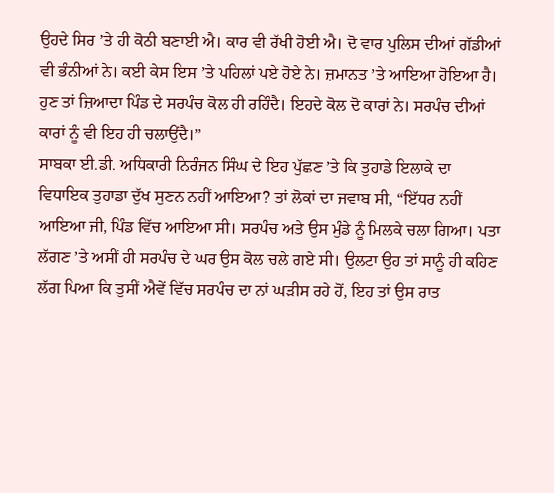ਉਹਦੇ ਸਿਰ ’ਤੇ ਹੀ ਕੋਠੀ ਬਣਾਈ ਐ। ਕਾਰ ਵੀ ਰੱਖੀ ਹੋਈ ਐ। ਦੋ ਵਾਰ ਪੁਲਿਸ ਦੀਆਂ ਗੱਡੀਆਂ ਵੀ ਭੰਨੀਆਂ ਨੇ। ਕਈ ਕੇਸ ਇਸ ’ਤੇ ਪਹਿਲਾਂ ਪਏ ਹੋਏ ਨੇ। ਜ਼ਮਾਨਤ ’ਤੇ ਆਇਆ ਹੋਇਆ ਹੈ। ਹੁਣ ਤਾਂ ਜ਼ਿਆਦਾ ਪਿੰਡ ਦੇ ਸਰਪੰਚ ਕੋਲ ਹੀ ਰਹਿੰਦੈ। ਇਹਦੇ ਕੋਲ ਦੋ ਕਾਰਾਂ ਨੇ। ਸਰਪੰਚ ਦੀਆਂ ਕਾਰਾਂ ਨੂੰ ਵੀ ਇਹ ਹੀ ਚਲਾਉਂਦੈ।”
ਸਾਬਕਾ ਈ.ਡੀ. ਅਧਿਕਾਰੀ ਨਿਰੰਜਨ ਸਿੰਘ ਦੇ ਇਹ ਪੁੱਛਣ ’ਤੇ ਕਿ ਤੁਹਾਡੇ ਇਲਾਕੇ ਦਾ ਵਿਧਾਇਕ ਤੁਹਾਡਾ ਦੁੱਖ ਸੁਣਨ ਨਹੀਂ ਆਇਆ? ਤਾਂ ਲੋਕਾਂ ਦਾ ਜਵਾਬ ਸੀ, “ਇੱਧਰ ਨਹੀਂ ਆਇਆ ਜੀ, ਪਿੰਡ ਵਿੱਚ ਆਇਆ ਸੀ। ਸਰਪੰਚ ਅਤੇ ਉਸ ਮੁੰਡੇ ਨੂੰ ਮਿਲਕੇ ਚਲਾ ਗਿਆ। ਪਤਾ ਲੱਗਣ ’ਤੇ ਅਸੀਂ ਹੀ ਸਰਪੰਚ ਦੇ ਘਰ ਉਸ ਕੋਲ ਚਲੇ ਗਏ ਸੀ। ਉਲਟਾ ਉਹ ਤਾਂ ਸਾਨੂੰ ਹੀ ਕਹਿਣ ਲੱਗ ਪਿਆ ਕਿ ਤੁਸੀਂ ਐਵੇਂ ਵਿੱਚ ਸਰਪੰਚ ਦਾ ਨਾਂ ਘੜੀਸ ਰਹੇ ਹੋਂ, ਇਹ ਤਾਂ ਉਸ ਰਾਤ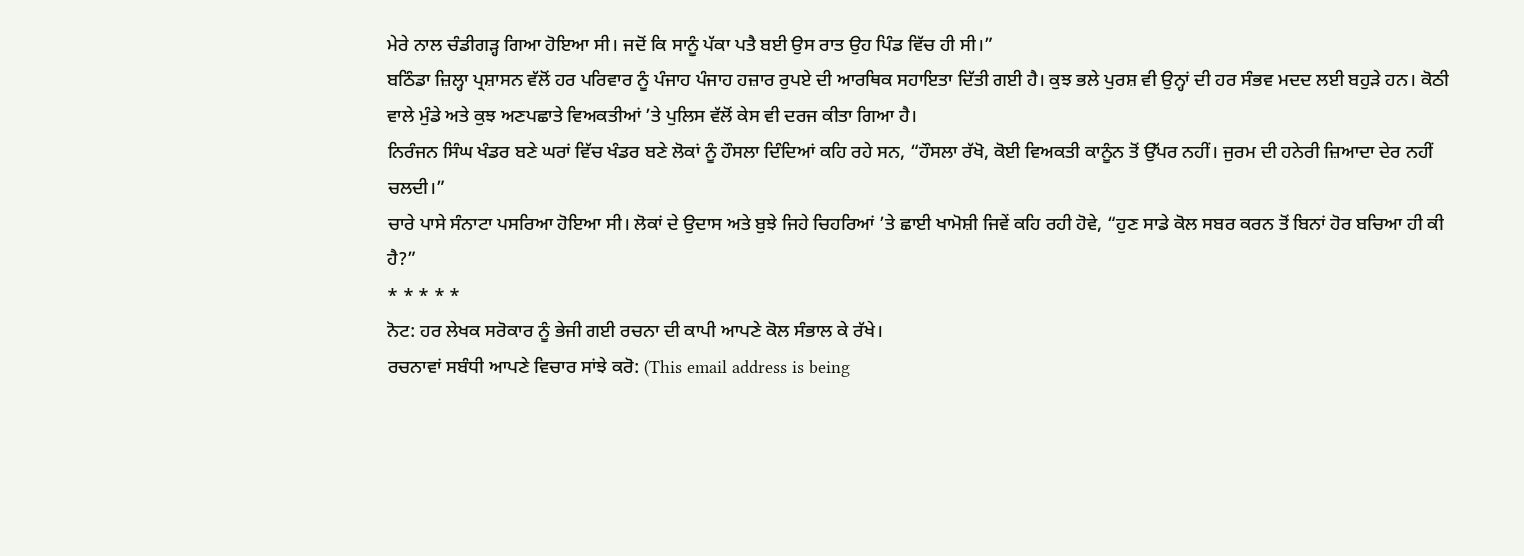ਮੇਰੇ ਨਾਲ ਚੰਡੀਗੜ੍ਹ ਗਿਆ ਹੋਇਆ ਸੀ। ਜਦੋਂ ਕਿ ਸਾਨੂੰ ਪੱਕਾ ਪਤੈ ਬਈ ਉਸ ਰਾਤ ਉਹ ਪਿੰਡ ਵਿੱਚ ਹੀ ਸੀ।”
ਬਠਿੰਡਾ ਜ਼ਿਲ੍ਹਾ ਪ੍ਰਸ਼ਾਸਨ ਵੱਲੋਂ ਹਰ ਪਰਿਵਾਰ ਨੂੰ ਪੰਜਾਹ ਪੰਜਾਹ ਹਜ਼ਾਰ ਰੁਪਏ ਦੀ ਆਰਥਿਕ ਸਹਾਇਤਾ ਦਿੱਤੀ ਗਈ ਹੈ। ਕੁਝ ਭਲੇ ਪੁਰਸ਼ ਵੀ ਉਨ੍ਹਾਂ ਦੀ ਹਰ ਸੰਭਵ ਮਦਦ ਲਈ ਬਹੁੜੇ ਹਨ। ਕੋਠੀ ਵਾਲੇ ਮੁੰਡੇ ਅਤੇ ਕੁਝ ਅਣਪਛਾਤੇ ਵਿਅਕਤੀਆਂ ’ਤੇ ਪੁਲਿਸ ਵੱਲੋਂ ਕੇਸ ਵੀ ਦਰਜ ਕੀਤਾ ਗਿਆ ਹੈ।
ਨਿਰੰਜਨ ਸਿੰਘ ਖੰਡਰ ਬਣੇ ਘਰਾਂ ਵਿੱਚ ਖੰਡਰ ਬਣੇ ਲੋਕਾਂ ਨੂੰ ਹੌਸਲਾ ਦਿੰਦਿਆਂ ਕਹਿ ਰਹੇ ਸਨ, “ਹੌਸਲਾ ਰੱਖੋ, ਕੋਈ ਵਿਅਕਤੀ ਕਾਨੂੰਨ ਤੋਂ ਉੱਪਰ ਨਹੀਂ। ਜੁਰਮ ਦੀ ਹਨੇਰੀ ਜ਼ਿਆਦਾ ਦੇਰ ਨਹੀਂ ਚਲਦੀ।”
ਚਾਰੇ ਪਾਸੇ ਸੰਨਾਟਾ ਪਸਰਿਆ ਹੋਇਆ ਸੀ। ਲੋਕਾਂ ਦੇ ਉਦਾਸ ਅਤੇ ਬੁਝੇ ਜਿਹੇ ਚਿਹਰਿਆਂ ’ਤੇ ਛਾਈ ਖਾਮੋਸ਼ੀ ਜਿਵੇਂ ਕਹਿ ਰਹੀ ਹੋਵੇ, “ਹੁਣ ਸਾਡੇ ਕੋਲ ਸਬਰ ਕਰਨ ਤੋਂ ਬਿਨਾਂ ਹੋਰ ਬਚਿਆ ਹੀ ਕੀ ਹੈ?”
* * * * *
ਨੋਟ: ਹਰ ਲੇਖਕ ਸਰੋਕਾਰ ਨੂੰ ਭੇਜੀ ਗਈ ਰਚਨਾ ਦੀ ਕਾਪੀ ਆਪਣੇ ਕੋਲ ਸੰਭਾਲ ਕੇ ਰੱਖੇ।
ਰਚਨਾਵਾਂ ਸਬੰਧੀ ਆਪਣੇ ਵਿਚਾਰ ਸਾਂਝੇ ਕਰੋ: (This email address is being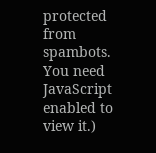protected from spambots. You need JavaScript enabled to view it.)